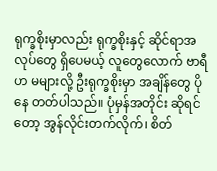ရုက္ခစိုးမှာလည်း ရုက္ခစိုးနှင့် ဆိုင်ရာအလုပ်တွေ ရှိပေမယ့် လူတွေလောက် ဗာရီဟ မများလို့ ဦးရုက္ခစိုးမှာ အချိန်တွေ ပိုနေ တတ်ပါသည်။ ပုံမှန်အတိုင်း ဆိုရင်တော့ အွန်လိုင်းတက်လိုက်၊ စိတ်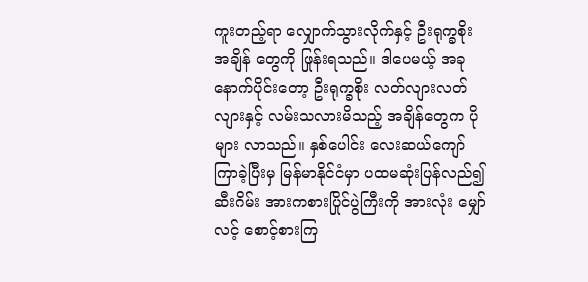ကူးတည့်ရာ လျှောက်သွားလိုက်နှင့် ဦးရုက္ခစိုး အချိန် တွေကို ဖြုန်းရသည်။ ဒါပေမယ့် အခုနောက်ပိုင်းတော့ ဦးရုက္ခစိုး လတ်လျားလတ်လျားနှင့် လမ်းသလားမိသည့် အချိန်တွေက ပိုများ လာသည်။ နှစ်ပေါင်း လေးဆယ်ကျော် ကြာခဲ့ပြီးမှ မြန်မာနိုင်ငံမှာ ပထမဆုံးပြန်လည်၍ ဆီးဂိမ်း အားကစားပြိုင်ပွဲကြီးကို အားလုံး မျှော်လင့် စောင့်စားကြ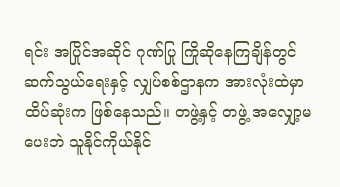ရင်း အပြိုင်အဆိုင် ဂုဏ်ပြု ကြိုဆိုနေကြချိန်တွင် ဆက်သွယ်ရေးနှင့် လျှပ်စစ်ဌာနက အားလုံးထဲမှာ ထိပ်ဆုံးက ဖြစ်နေသည်။ တဖွဲ့နှင့် တဖွဲ့ အလျှော့မပေးဘဲ သူနိုင်ကိုယ်နိုင်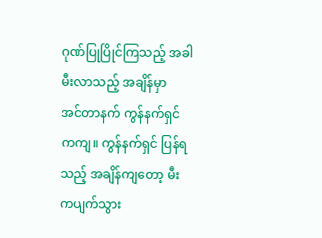ဂုဏ်ပြုပြိုင်ကြသည့် အခါ မီးလာသည့် အချိန်မှာ
အင်တာနက် ကွန်နက်ရှင်ကကျ။ ကွန်နက်ရှင် ပြန်ရသည့် အချိန်ကျတော့ မီးကပျက်သွား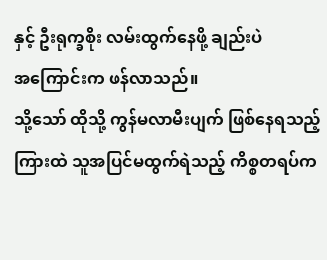နှင့် ဦးရုက္ခစိုး လမ်းထွက်နေဖို့ ချည်းပဲ
အကြောင်းက ဖန်လာသည်။
သို့သော် ထိုသို့ ကွန်မလာမီးပျက် ဖြစ်နေရသည့် ကြားထဲ သူအပြင်မထွက်ရဲသည့် ကိစ္စတရပ်က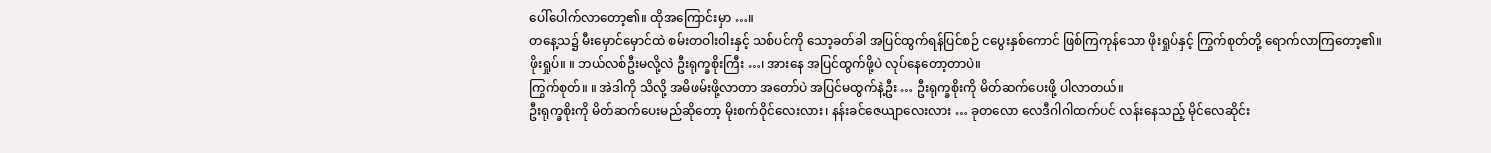ပေါ်ပေါက်လာတော့၏။ ထိုအကြောင်းမှာ …။
တနေ့သ၌ မီးမှောင်မှောင်ထဲ စမ်းတဝါးဝါးနှင့် သစ်ပင်ကို သော့ခတ်ခါ အပြင်ထွက်ရန်ပြင်စဉ် ငပွေးနှစ်ကောင် ဖြစ်ကြကုန်သော ဖိုးရှုပ်နှင့် ကြွက်စုတ်တို့ ရောက်လာကြတော့၏။
ဖိုးရှုပ်။ ။ ဘယ်လစ်ဦးမလို့လဲ ဦးရုက္ခစိုးကြီး …၊ အားနေ အပြင်ထွက်ဖို့ပဲ လုပ်နေတော့တာပဲ။
ကြွက်စုတ်။ ။ အဲဒါကို သိလို့ အမိဖမ်းဖို့လာတာ အတော်ပဲ အပြင်မထွက်နဲ့ဦး … ဦးရုက္ခစိုးကို မိတ်ဆက်ပေးဖို့ ပါလာတယ်။
ဦးရုက္ခစိုးကို မိတ်ဆက်ပေးမည်ဆိုတော့ မိုးစက်ဝိုင်လေးလား၊ နန်းခင်ဇေယျာလေးလား … ခုတလော လေဒီဂါဂါထက်ပင် လန်းနေသည့် မိုင်လေဆိုင်း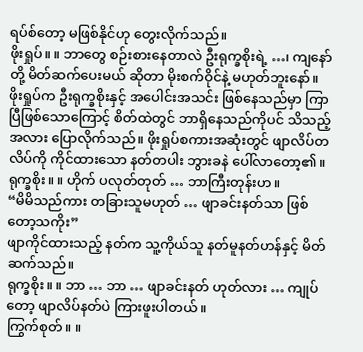ရပ်စ်တော့ မဖြစ်နိုင်ဟု တွေးလိုက်သည်။
ဖိုးရှုပ်။ ။ ဘာတွေ စဉ်းစားနေတာလဲ ဦးရုက္ခစိုးရဲ့ …၊ ကျနော်တို့ မိတ်ဆက်ပေးမယ် ဆိုတာ မိုးစက်ဝိုင်နဲ့ မဟုတ်ဘူးနော်။
ဖိုးရှုပ်က ဦးရုက္ခစိုးနှင့် အပေါင်းအသင်း ဖြစ်နေသည်မှာ ကြာပြီဖြစ်သောကြောင့် စိတ်ထဲတွင် ဘာရှိနေသည်ကိုပင် သိသည့်အလား ပြောလိုက်သည်။ ဖိုးရှုပ်စကားအဆုံးတွင် ဖျာလိပ်တလိပ်ကို ကိုင်ထားသော နတ်တပါး ဘွားခနဲ ပေါ်လာတော့၏။
ရုက္ခစိုး။ ။ ဟိုက် ပလုတ်တုတ် … ဘာကြီးတုန်းဟ။
“မိမိသည်ကား တခြားသူမဟုတ် … ဖျာခင်းနတ်သာ ဖြစ်တော့သကိုး”
ဖျာကိုင်ထားသည့် နတ်က သူ့ကိုယ်သူ နတ်မူနတ်ဟန်နှင့် မိတ်ဆက်သည်။
ရုက္ခစိုး။ ။ ဘာ … ဘာ … ဖျာခင်းနတ် ဟုတ်လား … ကျုပ်တော့ ဖျာလိပ်နတ်ပဲ ကြားဖူးပါတယ်။
ကြွက်စုတ်။ ။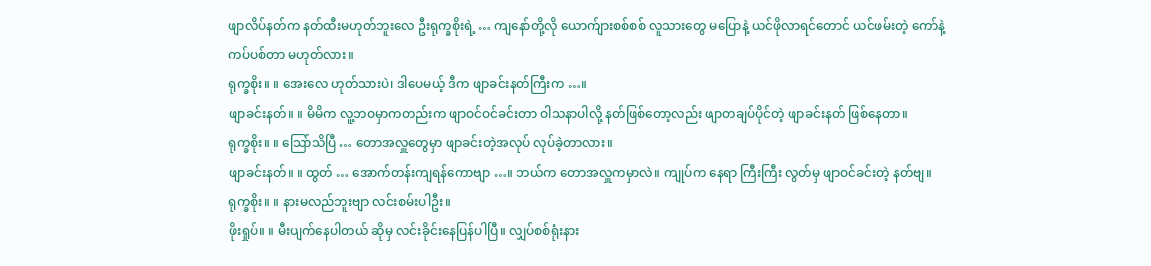ဖျာလိပ်နတ်က နတ်ထီးမဟုတ်ဘူးလေ ဦးရုက္ခစိုးရဲ့ … ကျနော်တို့လို ယောက်ျားစစ်စစ် လူသားတွေ မပြောနဲ့ ယင်ဖိုလာရင်တောင် ယင်ဖမ်းတဲ့ ကော်နဲ့ ကပ်ပစ်တာ မဟုတ်လား။
ရုက္ခစိုး။ ။ အေးလေ ဟုတ်သားပဲ၊ ဒါပေမယ့် ဒီက ဖျာခင်းနတ်ကြီးက …။
ဖျာခင်းနတ်။ ။ မိမိက လူ့ဘဝမှာကတည်းက ဖျာဝင်ဝင်ခင်းတာ ဝါသနာပါလို့ နတ်ဖြစ်တော့လည်း ဖျာတချပ်ပိုင်တဲ့ ဖျာခင်းနတ် ဖြစ်နေတာ။
ရုက္ခစိုး။ ။ သြော်သိပြီ … တောအလှူတွေမှာ ဖျာခင်းတဲ့အလုပ် လုပ်ခဲ့တာလား။
ဖျာခင်းနတ်။ ။ ထွတ် … အောက်တန်းကျရန်ကောဗျာ …။ ဘယ်က တောအလှူကမှာလဲ။ ကျုပ်က နေရာ ကြီးကြီး လွတ်မှ ဖျာဝင်ခင်းတဲ့ နတ်ဗျ။
ရုက္ခစိုး။ ။ နားမလည်ဘူးဗျာ လင်းစမ်းပါဦး။
ဖိုးရှုပ်။ ။ မီးပျက်နေပါတယ် ဆိုမှ လင်းခိုင်းနေပြန်ပါပြီ။ လျှပ်စစ်ရုံးနား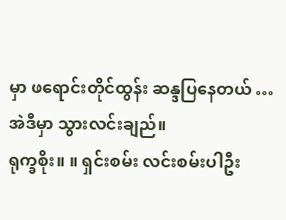မှာ ဖရောင်းတိုင်ထွန်း ဆန္ဒပြနေတယ် … အဲဒီမှာ သွားလင်းချည်။
ရုက္ခစိုး။ ။ ရှင်းစမ်း လင်းစမ်းပါဦး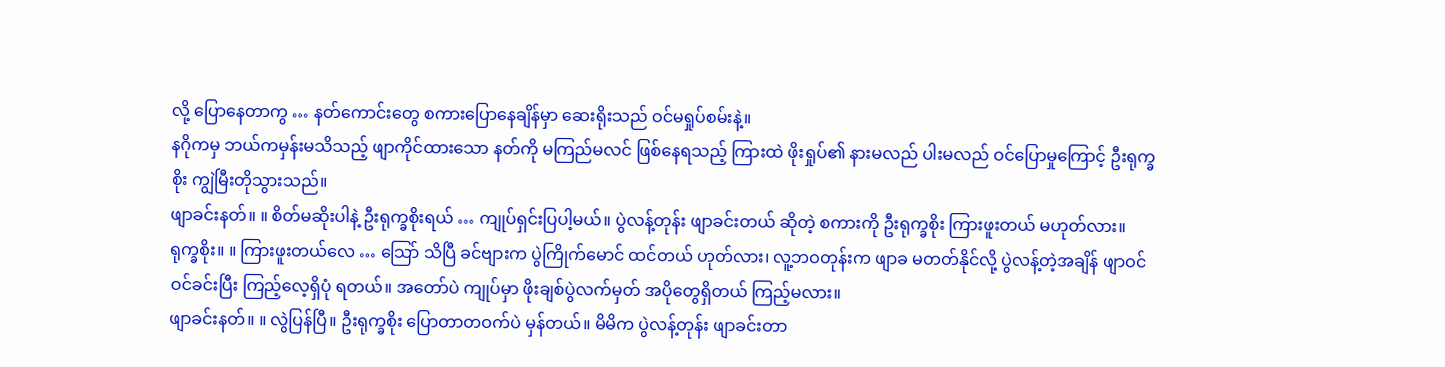လို့ ပြောနေတာကွ … နတ်ကောင်းတွေ စကားပြောနေချိန်မှာ ဆေးရိုးသည် ဝင်မရှုပ်စမ်းနဲ့။
နဂိုကမှ ဘယ်ကမှန်းမသိသည့် ဖျာကိုင်ထားသော နတ်ကို မကြည်မလင် ဖြစ်နေရသည့် ကြားထဲ ဖိုးရှုပ်၏ နားမလည် ပါးမလည် ဝင်ပြောမှုကြောင့် ဦးရုက္ခစိုး ကျွဲမြီးတိုသွားသည်။
ဖျာခင်းနတ်။ ။ စိတ်မဆိုးပါနဲ့ ဦးရုက္ခစိုးရယ် … ကျုပ်ရှင်းပြပါ့မယ်။ ပွဲလန့်တုန်း ဖျာခင်းတယ် ဆိုတဲ့ စကားကို ဦးရုက္ခစိုး ကြားဖူးတယ် မဟုတ်လား။
ရုက္ခစိုး။ ။ ကြားဖူးတယ်လေ … သြော် သိပြီ ခင်ဗျားက ပွဲကြိုက်မောင် ထင်တယ် ဟုတ်လား၊ လူ့ဘဝတုန်းက ဖျာခ မတတ်နိုင်လို့ ပွဲလန့်တဲ့အချိန် ဖျာဝင်ဝင်ခင်းပြီး ကြည့်လေ့ရှိပုံ ရတယ်။ အတော်ပဲ ကျုပ်မှာ ဖိုးချစ်ပွဲလက်မှတ် အပိုတွေရှိတယ် ကြည့်မလား။
ဖျာခင်းနတ်။ ။ လွဲပြန်ပြီ။ ဦးရုက္ခစိုး ပြောတာတဝက်ပဲ မှန်တယ်။ မိမိက ပွဲလန့်တုန်း ဖျာခင်းတာ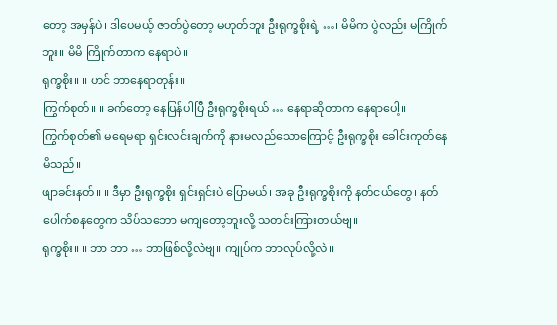တော့ အမှန်ပဲ၊ ဒါပေမယ့် ဇာတ်ပွဲတော့ မဟုတ်ဘူး ဦးရုက္ခစိုးရဲ့ …၊ မိမိက ပွဲလည်း မကြိုက်ဘူး။ မိမိ ကြိုက်တာက နေရာပဲ။
ရုက္ခစိုး။ ။ ဟင် ဘာနေရာတုန်း။
ကြွက်စုတ်။ ။ ခက်တော့ နေပြန်ပါပြီ ဦးရုက္ခစိုးရယ် … နေရာဆိုတာက နေရာပေါ့။
ကြွက်စုတ်၏ မရေမရာ ရှင်းလင်းချက်ကို နားမလည်သောကြောင့် ဦးရုက္ခစိုး ခေါင်းကုတ်နေမိသည်။
ဖျာခင်းနတ်။ ။ ဒီမှာ ဦးရုက္ခစိုး ရှင်းရှင်းပဲ ပြောမယ်၊ အခု ဦးရုက္ခစိုးကို နတ်ငယ်တွေ၊ နတ်ပေါက်စနတွေက သိပ်သဘော မကျတော့ဘူးလို့ သတင်းကြားတယ်ဗျ။
ရုက္ခစိုး။ ။ ဘာ ဘာ … ဘာဖြစ်လို့လဲဗျ။ ကျုပ်က ဘာလုပ်လို့လဲ။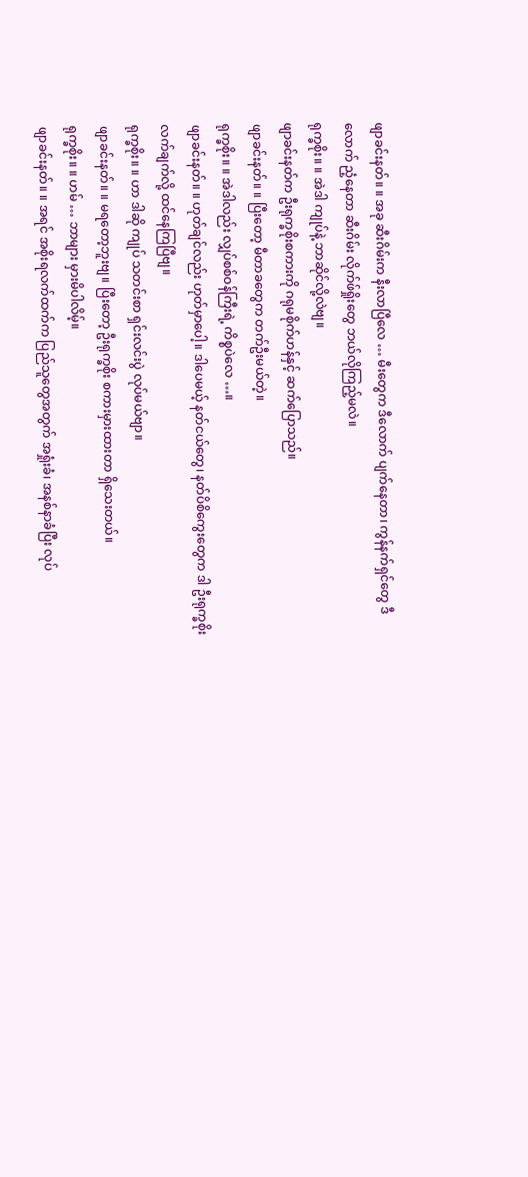ဖျာခင်းနတ်။ ။ အခု ဆီးဂိမ်းက နီးလာပြီလေ … မီးတွေက ဒီလောက် ပျက်နေတာ၊ ကွန်နက်ရှင်တွေ ဒီလောက် ညံ့နေတာ ဆီးဂိမ်း လိုက်ဖ်ရှိုးတွေ ဘယ်လိုကြည့်မလဲ။
ရုက္ခစိုး။ ။ အဲဒါ ကျုပ်နဲ့ ဘာဆိုင်လို့လဲဗျ။
ဖျာခင်းနတ်က ဦးရုက္ခစိုးစကားကို ဂရုမစိုက်ဟန်နှင့် ဆက်ပြောသည်။
ဖျာခင်းနတ်။ ။ ပြီးတော့ မီတာခတွေက တက်ဦးမယ်တဲ့။
ရုက္ခစိုး။ ။ အဲဒါလည်း လျှပ်စစ်ဝန်ကြီးရဲ့ ကိစ္စပဲလေ …။
ဖျာခင်းနတ်။ ။ ဟုတ်ချင်လည်း ဟုတ်မှာပေါ့။ ဒါပေမယ့် နတ်ငယ်တွေ၊ နတ်ပိစိကွေးတွေက ဒါ ဦးရုက္ခစိုး လက်ချက်လို့ ထင်နေကြပြီဗျ။
ရုက္ခစိုး။ ။ ဟာ ဒါဆို ကျုပ် သတင်းစာ ရှင်းလင်းပွဲ လုပ်မယ်ဗျာ။
ဖျာခင်းနတ်။ ။ မရတော့ဘူးဗျ။ ပြီးတော့ ဦးရုက္ခစိုး စကားမှားထားတာ ရှိသေးတယ်။
ရုက္ခစိုး။ ။ ဟမ် … ဘာများ မှားမိပါလိမ့်။
ဖျာခင်းနတ်။ ။ အရင် အစိုးရလက်ထက်က ပြည်သူတွေအတွက် အရှုံးခံ၊ အနစ်နာခံပြီး လုပ်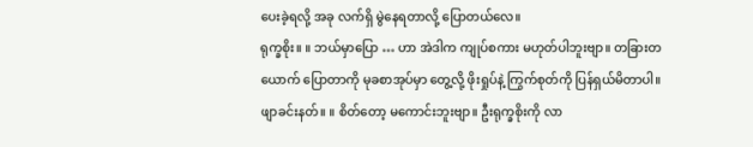ပေးခဲ့ရလို့ အခု လက်ရှိ မွဲနေရတာလို့ ပြောတယ်လေ။
ရုက္ခစိုး။ ။ ဘယ်မှာပြော … ဟာ အဲဒါက ကျုပ်စကား မဟုတ်ပါဘူးဗျာ။ တခြားတယောက် ပြောတာကို မုခစာအုပ်မှာ တွေ့လို့ ဖိုးရှုပ်နဲ့ ကြွက်စုတ်ကို ပြန်ရှယ်မိတာပါ။
ဖျာခင်းနတ်။ ။ စိတ်တော့ မကောင်းဘူးဗျာ။ ဦးရုက္ခစိုးကို လာ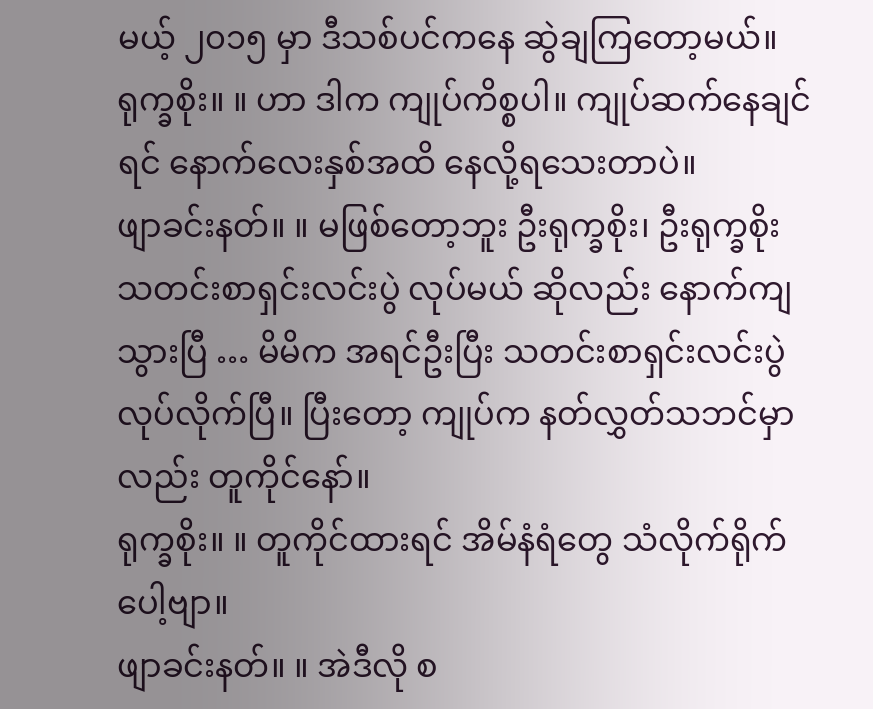မယ့် ၂၀၁၅ မှာ ဒီသစ်ပင်ကနေ ဆွဲချကြတော့မယ်။
ရုက္ခစိုး။ ။ ဟာ ဒါက ကျုပ်ကိစ္စပါ။ ကျုပ်ဆက်နေချင်ရင် နောက်လေးနှစ်အထိ နေလို့ရသေးတာပဲ။
ဖျာခင်းနတ်။ ။ မဖြစ်တော့ဘူး ဦးရုက္ခစိုး၊ ဦးရုက္ခစိုး သတင်းစာရှင်းလင်းပွဲ လုပ်မယ် ဆိုလည်း နောက်ကျသွားပြီ … မိမိက အရင်ဦးပြီး သတင်းစာရှင်းလင်းပွဲ လုပ်လိုက်ပြီ။ ပြီးတော့ ကျုပ်က နတ်လွှတ်သဘင်မှာလည်း တူကိုင်နော်။
ရုက္ခစိုး။ ။ တူကိုင်ထားရင် အိမ်နံရံတွေ သံလိုက်ရိုက်ပေါ့ဗျာ။
ဖျာခင်းနတ်။ ။ အဲဒီလို စ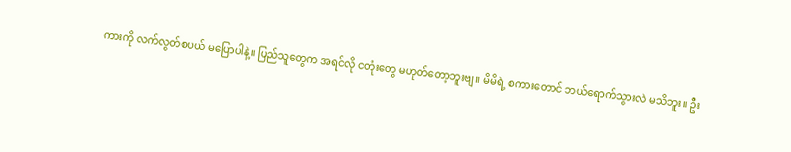ကားကို လက်လွတ်စပယ် မပြောပါနဲ့။ ပြည်သူတွေက အရင်လို ငတုံးတွေ မဟုတ်တော့ဘူးဗျ။ မိမိရဲ့ စကားတောင် ဘယ်ရောက်သွားလဲ မသိဘူး။ ဦး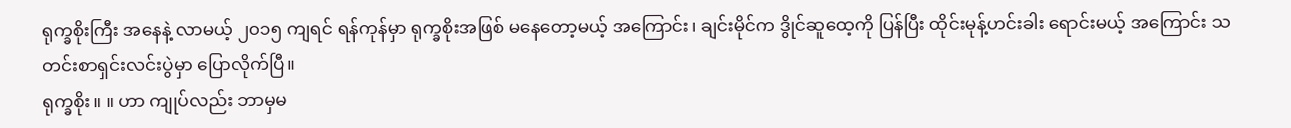ရုက္ခစိုးကြီး အနေနဲ့ လာမယ့် ၂၀၁၅ ကျရင် ရန်ကုန်မှာ ရုက္ခစိုးအဖြစ် မနေတော့မယ့် အကြောင်း၊ ချင်းမိုင်က ဒွိုင်ဆူထေ့ကို ပြန်ပြီး ထိုင်းမုန့်ဟင်းခါး ရောင်းမယ့် အကြောင်း သတင်းစာရှင်းလင်းပွဲမှာ ပြောလိုက်ပြီ။
ရုက္ခစိုး။ ။ ဟာ ကျုပ်လည်း ဘာမှမ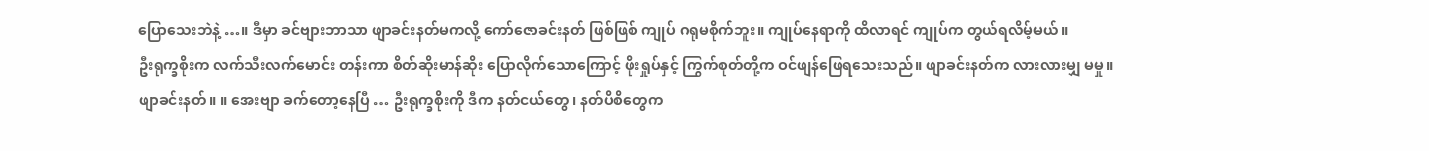ပြောသေးဘဲနဲ့ …။ ဒီမှာ ခင်ဗျားဘာသာ ဖျာခင်းနတ်မကလို့ ကော်ဇောခင်းနတ် ဖြစ်ဖြစ် ကျုပ် ဂရုမစိုက်ဘူး။ ကျုပ်နေရာကို ထိလာရင် ကျုပ်က တွယ်ရလိမ့်မယ်။
ဦးရုက္ခစိုးက လက်သီးလက်မောင်း တန်းကာ စိတ်ဆိုးမာန်ဆိုး ပြောလိုက်သောကြောင့် ဖိုးရှုပ်နှင့် ကြွက်စုတ်တို့က ဝင်ဖျန်ဖြေရသေးသည်။ ဖျာခင်းနတ်က လားလားမျှ မမှု။
ဖျာခင်းနတ်။ ။ အေးဗျာ ခက်တော့နေပြီ … ဦးရုက္ခစိုးကို ဒီက နတ်ငယ်တွေ၊ နတ်ပိစိတွေက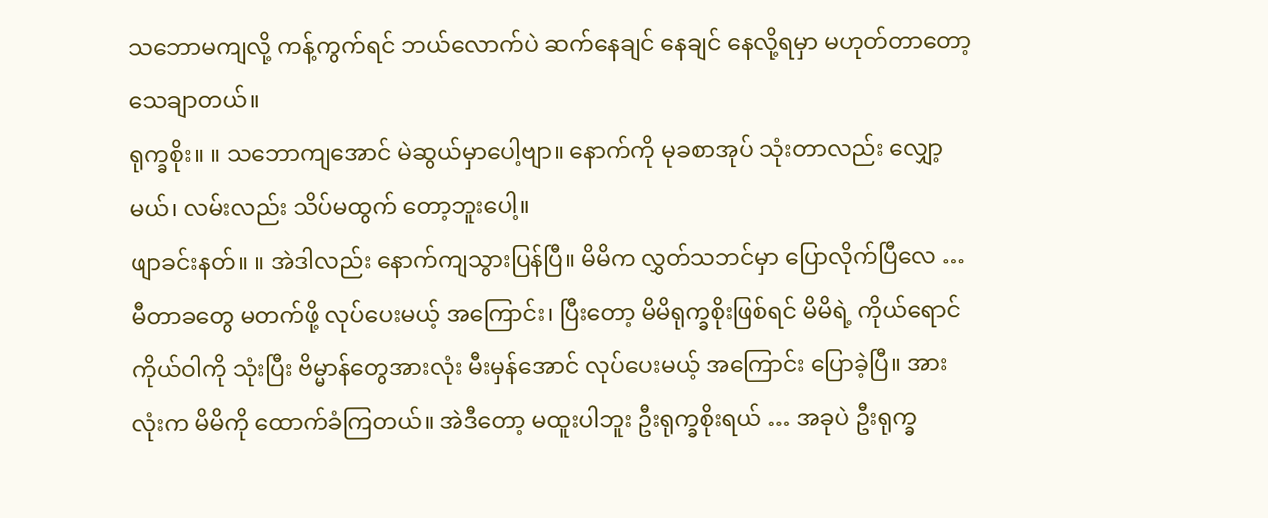သဘောမကျလို့ ကန့်ကွက်ရင် ဘယ်လောက်ပဲ ဆက်နေချင် နေချင် နေလို့ရမှာ မဟုတ်တာတော့ သေချာတယ်။
ရုက္ခစိုး။ ။ သဘောကျအောင် မဲဆွယ်မှာပေါ့ဗျာ။ နောက်ကို မုခစာအုပ် သုံးတာလည်း လျှော့မယ်၊ လမ်းလည်း သိပ်မထွက် တော့ဘူးပေါ့။
ဖျာခင်းနတ်။ ။ အဲဒါလည်း နောက်ကျသွားပြန်ပြီ။ မိမိက လွှတ်သဘင်မှာ ပြောလိုက်ပြီလေ … မီတာခတွေ မတက်ဖို့ လုပ်ပေးမယ့် အကြောင်း၊ ပြီးတော့ မိမိရုက္ခစိုးဖြစ်ရင် မိမိရဲ့ ကိုယ်ရောင်ကိုယ်ဝါကို သုံးပြီး ဗိမ္မာန်တွေအားလုံး မီးမှန်အောင် လုပ်ပေးမယ့် အကြောင်း ပြောခဲ့ပြီ။ အားလုံးက မိမိကို ထောက်ခံကြတယ်။ အဲဒီတော့ မထူးပါဘူး ဦးရုက္ခစိုးရယ် … အခုပဲ ဦးရုက္ခ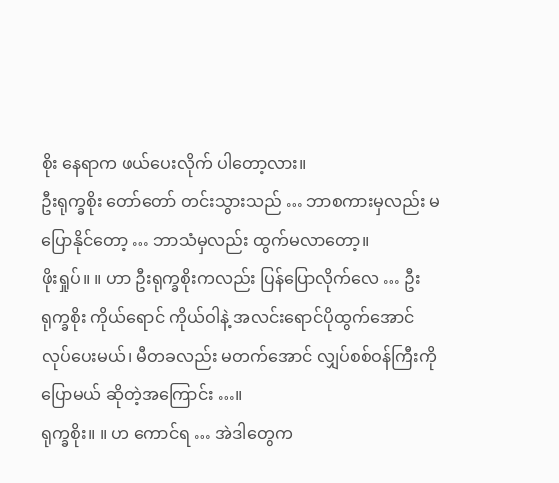စိုး နေရာက ဖယ်ပေးလိုက် ပါတော့လား။
ဦးရုက္ခစိုး တော်တော် တင်းသွားသည် … ဘာစကားမှလည်း မပြောနိုင်တော့ … ဘာသံမှလည်း ထွက်မလာတော့။
ဖိုးရှုပ်။ ။ ဟာ ဦးရုက္ခစိုးကလည်း ပြန်ပြောလိုက်လေ … ဦးရုက္ခစိုး ကိုယ်ရောင် ကိုယ်ဝါနဲ့ အလင်းရောင်ပိုထွက်အောင် လုပ်ပေးမယ်၊ မီတခလည်း မတက်အောင် လျှပ်စစ်ဝန်ကြီးကို ပြောမယ် ဆိုတဲ့အကြောင်း …။
ရုက္ခစိုး။ ။ ဟ ကောင်ရ … အဲဒါတွေက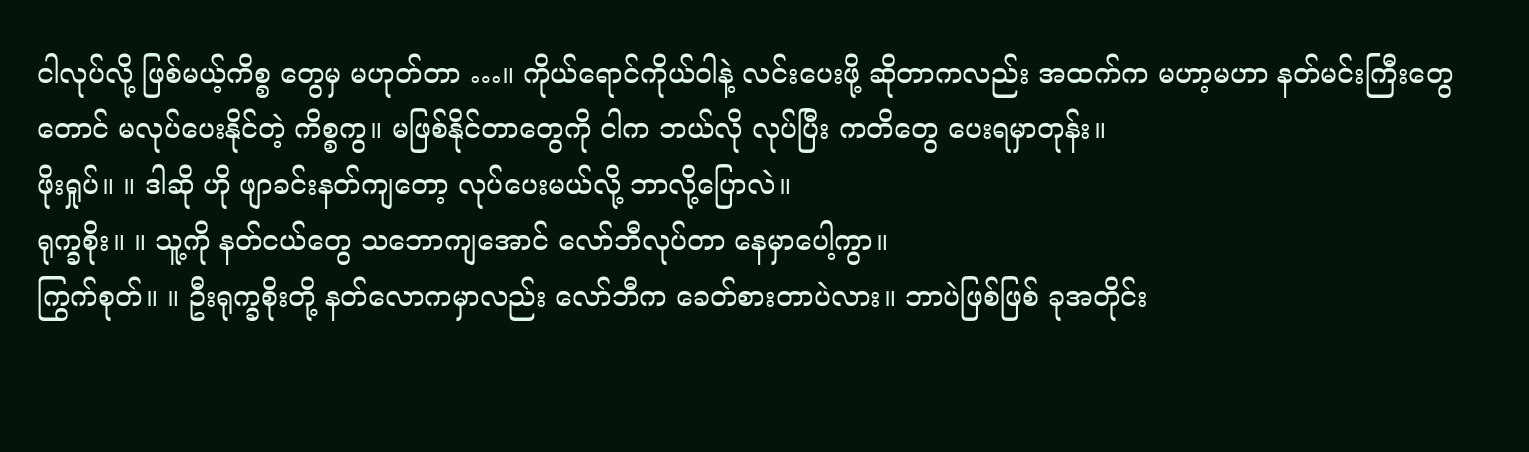ငါလုပ်လို့ ဖြစ်မယ့်ကိစ္စ တွေမှ မဟုတ်တာ …။ ကိုယ်ရောင်ကိုယ်ဝါနဲ့ လင်းပေးဖို့ ဆိုတာကလည်း အထက်က မဟာ့မဟာ နတ်မင်းကြီးတွေတောင် မလုပ်ပေးနိုင်တဲ့ ကိစ္စကွ။ မဖြစ်နိုင်တာတွေကို ငါက ဘယ်လို လုပ်ပြီး ကတိတွေ ပေးရမှာတုန်း။
ဖိုးရှုပ်။ ။ ဒါဆို ဟို ဖျာခင်းနတ်ကျတော့ လုပ်ပေးမယ်လို့ ဘာလို့ပြောလဲ။
ရုက္ခစိုး။ ။ သူ့ကို နတ်ငယ်တွေ သဘောကျအောင် လော်ဘီလုပ်တာ နေမှာပေါ့ကွာ။
ကြွက်စုတ်။ ။ ဦးရုက္ခစိုးတို့ နတ်လောကမှာလည်း လော်ဘီက ခေတ်စားတာပဲလား။ ဘာပဲဖြစ်ဖြစ် ခုအတိုင်း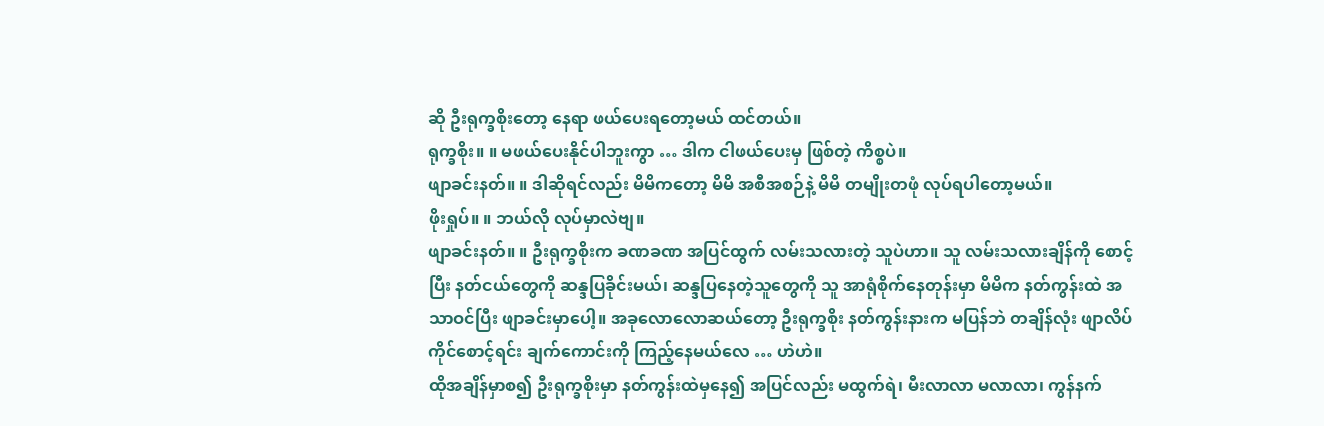ဆို ဦးရုက္ခစိုးတော့ နေရာ ဖယ်ပေးရတော့မယ် ထင်တယ်။
ရုက္ခစိုး။ ။ မဖယ်ပေးနိုင်ပါဘူးကွာ … ဒါက ငါဖယ်ပေးမှ ဖြစ်တဲ့ ကိစ္စပဲ။
ဖျာခင်းနတ်။ ။ ဒါဆိုရင်လည်း မိမိကတော့ မိမိ အစီအစဉ်နဲ့ မိမိ တမျိုးတဖုံ လုပ်ရပါတော့မယ်။
ဖိုးရှုပ်။ ။ ဘယ်လို လုပ်မှာလဲဗျ။
ဖျာခင်းနတ်။ ။ ဦးရုက္ခစိုးက ခဏခဏ အပြင်ထွက် လမ်းသလားတဲ့ သူပဲဟာ။ သူ လမ်းသလားချိန်ကို စောင့်ပြီး နတ်ငယ်တွေကို ဆန္ဒပြခိုင်းမယ်၊ ဆန္ဒပြနေတဲ့သူတွေကို သူ အာရုံစိုက်နေတုန်းမှာ မိမိက နတ်ကွန်းထဲ အသာဝင်ပြီး ဖျာခင်းမှာပေါ့။ အခုလောလောဆယ်တော့ ဦးရုက္ခစိုး နတ်ကွန်းနားက မပြန်ဘဲ တချိန်လုံး ဖျာလိပ်ကိုင်စောင့်ရင်း ချက်ကောင်းကို ကြည့်နေမယ်လေ … ဟဲဟဲ။
ထိုအချိန်မှာစ၍ ဦးရုက္ခစိုးမှာ နတ်ကွန်းထဲမှနေ၍ အပြင်လည်း မထွက်ရဲ၊ မီးလာလာ မလာလာ၊ ကွန်နက်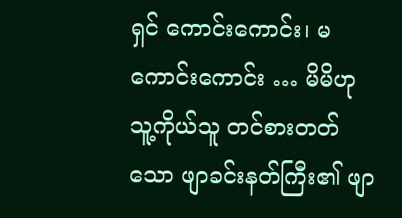ရှင် ကောင်းကောင်း၊ မကောင်းကောင်း … မိမိဟု သူ့ကိုယ်သူ တင်စားတတ်သော ဖျာခင်းနတ်ကြီး၏ ဖျာ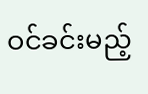ဝင်ခင်းမည့်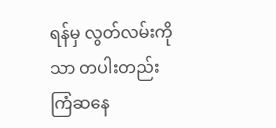ရန်မှ လွတ်လမ်းကိုသာ တပါးတည်း ကြံဆနေ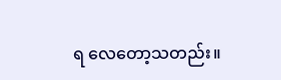ရ လေတော့သတည်း။